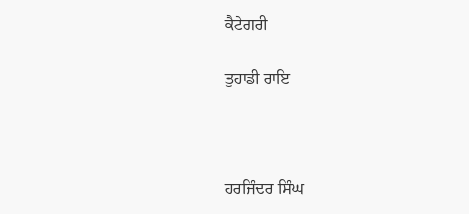ਕੈਟੇਗਰੀ

ਤੁਹਾਡੀ ਰਾਇ



ਹਰਜਿੰਦਰ ਸਿੰਘ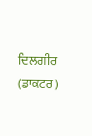ਦਿਲਗੀਰ (ਡਾਕਟਰ)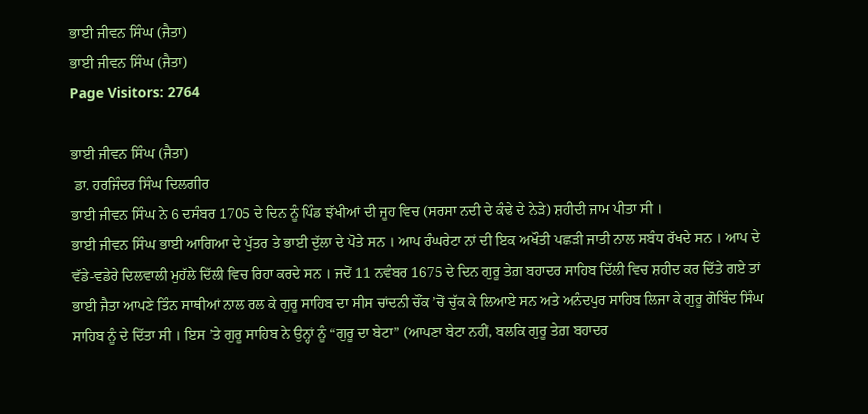ਭਾਈ ਜੀਵਨ ਸਿੰਘ (ਜੈਤਾ)
ਭਾਈ ਜੀਵਨ ਸਿੰਘ (ਜੈਤਾ)
Page Visitors: 2764

ਭਾਈ ਜੀਵਨ ਸਿੰਘ (ਜੈਤਾ)
 ਡਾ. ਹਰਜਿੰਦਰ ਸਿੰਘ ਦਿਲਗੀਰ
ਭਾਈ ਜੀਵਨ ਸਿੰਘ ਨੇ 6 ਦਸੰਬਰ 1705 ਦੇ ਦਿਨ ਨੂੰ ਪਿੰਡ ਝੱਖੀਆਂ ਦੀ ਜੂਹ ਵਿਚ (ਸਰਸਾ ਨਦੀ ਦੇ ਕੰਢੇ ਦੇ ਨੇੜੇ) ਸ਼ਹੀਦੀ ਜਾਮ ਪੀਤਾ ਸੀ ।
ਭਾਈ ਜੀਵਨ ਸਿੰਘ ਭਾਈ ਆਗਿਆ ਦੇ ਪੁੱਤਰ ਤੇ ਭਾਈ ਦੁੱਲਾ ਦੇ ਪੋਤੇ ਸਨ । ਆਪ ਰੰਘਰੇਟਾ ਨਾਂ ਦੀ ਇਕ ਅਖੌਤੀ ਪਛੜੀ ਜਾਤੀ ਨਾਲ ਸਬੰਧ ਰੱਖਦੇ ਸਨ । ਆਪ ਦੇ ਵੱਡੇ-ਵਡੇਰੇ ਦਿਲਵਾਲੀ ਮੁਹੱਲੇ ਦਿੱਲੀ ਵਿਚ ਰਿਹਾ ਕਰਦੇ ਸਨ । ਜਦੋਂ 11 ਨਵੰਬਰ 1675 ਦੇ ਦਿਨ ਗੁਰੂ ਤੇਗ਼ ਬਹਾਦਰ ਸਾਹਿਬ ਦਿੱਲੀ ਵਿਚ ਸ਼ਹੀਦ ਕਰ ਦਿੱਤੇ ਗਏ ਤਾਂ ਭਾਈ ਜੈਤਾ ਆਪਣੇ ਤਿੰਨ ਸਾਥੀਆਂ ਨਾਲ ਰਲ ਕੇ ਗੁਰੂ ਸਾਹਿਬ ਦਾ ਸੀਸ ਚਾਂਦਨੀ ਚੌਂਕ ’ਚੋਂ ਚੁੱਕ ਕੇ ਲਿਆਏ ਸਨ ਅਤੇ ਅਨੰਦਪੁਰ ਸਾਹਿਬ ਲਿਜਾ ਕੇ ਗੁਰੂ ਗੋਬਿੰਦ ਸਿੰਘ ਸਾਹਿਬ ਨੂੰ ਦੇ ਦਿੱਤਾ ਸੀ । ਇਸ ’ਤੇ ਗੁਰੂ ਸਾਹਿਬ ਨੇ ਉਨ੍ਹਾਂ ਨੂੰ “ਗੁਰੂ ਦਾ ਬੇਟਾ” (ਆਪਣਾ ਬੇਟਾ ਨਹੀਂ, ਬਲਕਿ ਗੁਰੂ ਤੇਗ਼ ਬਹਾਦਰ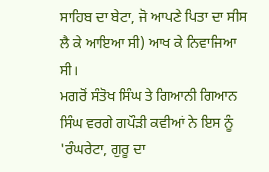ਸਾਹਿਬ ਦਾ ਬੇਟਾ, ਜੋ ਆਪਣੇ ਪਿਤਾ ਦਾ ਸੀਸ ਲੈ ਕੇ ਆਇਆ ਸੀ) ਆਖ ਕੇ ਨਿਵਾਜਿਆ ਸੀ।
ਮਗਰੋਂ ਸੰਤੋਖ ਸਿੰਘ ਤੇ ਗਿਆਨੀ ਗਿਆਨ ਸਿੰਘ ਵਰਗੇ ਗਪੌੜੀ ਕਵੀਆਂ ਨੇ ਇਸ ਨੂੰ 'ਰੰਘਰੇਟਾ, ਗੁਰੂ ਦਾ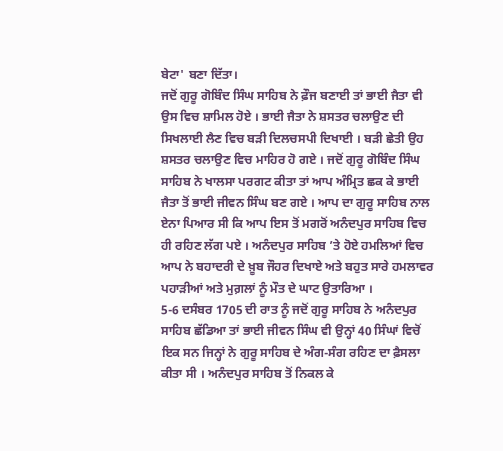ਬੇਟਾ' ਬਣਾ ਦਿੱਤਾ।
ਜਦੋਂ ਗੁਰੂ ਗੋਬਿੰਦ ਸਿੰਘ ਸਾਹਿਬ ਨੇ ਫ਼ੌਜ ਬਣਾਈ ਤਾਂ ਭਾਈ ਜੈਤਾ ਵੀ ਉਸ ਵਿਚ ਸ਼ਾਮਿਲ ਹੋਏ । ਭਾਈ ਜੈਤਾ ਨੇ ਸ਼ਸਤਰ ਚਲਾਉਣ ਦੀ ਸਿਖਲਾਈ ਲੈਣ ਵਿਚ ਬੜੀ ਦਿਲਚਸਪੀ ਦਿਖਾਈ । ਬੜੀ ਛੇਤੀ ਉਹ ਸ਼ਸਤਰ ਚਲਾਉਣ ਵਿਚ ਮਾਹਿਰ ਹੋ ਗਏ । ਜਦੋਂ ਗੁਰੂ ਗੋਬਿੰਦ ਸਿੰਘ ਸਾਹਿਬ ਨੇ ਖਾਲਸਾ ਪਰਗਟ ਕੀਤਾ ਤਾਂ ਆਪ ਅੰਮ੍ਰਿਤ ਛਕ ਕੇ ਭਾਈ ਜੈਤਾ ਤੋਂ ਭਾਈ ਜੀਵਨ ਸਿੰਘ ਬਣ ਗਏ । ਆਪ ਦਾ ਗੁਰੂ ਸਾਹਿਬ ਨਾਲ ਏਨਾ ਪਿਆਰ ਸੀ ਕਿ ਆਪ ਇਸ ਤੋਂ ਮਗਰੋਂ ਅਨੰਦਪੁਰ ਸਾਹਿਬ ਵਿਚ ਹੀ ਰਹਿਣ ਲੱਗ ਪਏ । ਅਨੰਦਪੁਰ ਸਾਹਿਬ ’ਤੇ ਹੋਏ ਹਮਲਿਆਂ ਵਿਚ ਆਪ ਨੇ ਬਹਾਦਰੀ ਦੇ ਖ਼ੂਬ ਜੌਹਰ ਦਿਖਾਏ ਅਤੇ ਬਹੁਤ ਸਾਰੇ ਹਮਲਾਵਰ ਪਹਾੜੀਆਂ ਅਤੇ ਮੁਗ਼ਲਾਂ ਨੂੰ ਮੌਤ ਦੇ ਘਾਟ ਉਤਾਰਿਆ ।
5-6 ਦਸੰਬਰ 1705 ਦੀ ਰਾਤ ਨੂੰ ਜਦੋਂ ਗੁਰੂ ਸਾਹਿਬ ਨੇ ਅਨੰਦਪੁਰ ਸਾਹਿਬ ਛੱਡਿਆ ਤਾਂ ਭਾਈ ਜੀਵਨ ਸਿੰਘ ਵੀ ਉਨ੍ਹਾਂ 40 ਸਿੰਘਾਂ ਵਿਚੋਂ ਇਕ ਸਨ ਜਿਨ੍ਹਾਂ ਨੇ ਗੁਰੂ ਸਾਹਿਬ ਦੇ ਅੰਗ-ਸੰਗ ਰਹਿਣ ਦਾ ਫ਼ੈਸਲਾ ਕੀਤਾ ਸੀ । ਅਨੰਦਪੁਰ ਸਾਹਿਬ ਤੋਂ ਨਿਕਲ ਕੇ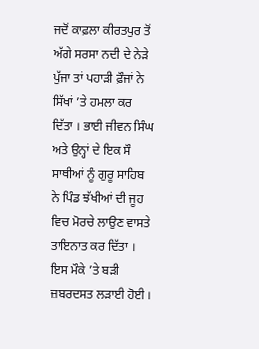ਜਦੋਂ ਕਾਫ਼ਲਾ ਕੀਰਤਪੁਰ ਤੋਂ ਅੱਗੇ ਸਰਸਾ ਨਦੀ ਦੇ ਨੇੜੇ ਪੁੱਜਾ ਤਾਂ ਪਹਾੜੀ ਫ਼ੌਜਾਂ ਨੇ ਸਿੱਖਾਂ ’ਤੇ ਹਮਲਾ ਕਰ ਦਿੱਤਾ । ਭਾਈ ਜੀਵਨ ਸਿੰਘ ਅਤੇ ਉਨ੍ਹਾਂ ਦੇ ਇਕ ਸੌ ਸਾਥੀਆਂ ਨੂੰ ਗੁਰੂ ਸਾਹਿਬ ਨੇ ਪਿੰਡ ਝੱਖੀਆਂ ਦੀ ਜੂਹ ਵਿਚ ਮੋਰਚੇ ਲਾਉਣ ਵਾਸਤੇ ਤਾਇਨਾਤ ਕਰ ਦਿੱਤਾ । ਇਸ ਮੌਕੇ ’ਤੇ ਬੜੀ ਜ਼ਬਰਦਸਤ ਲੜਾਈ ਹੋਈ ।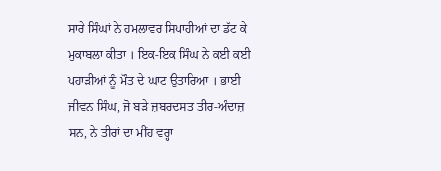ਸਾਰੇ ਸਿੰਘਾਂ ਨੇ ਹਮਲਾਵਰ ਸਿਪਾਹੀਆਂ ਦਾ ਡੱਟ ਕੇ ਮੁਕਾਬਲਾ ਕੀਤਾ । ਇਕ-ਇਕ ਸਿੰਘ ਨੇ ਕਈ ਕਈ ਪਹਾੜੀਆਂ ਨੂੰ ਮੌਤ ਦੇ ਘਾਟ ਉਤਾਰਿਆ । ਭਾਈ ਜੀਵਨ ਸਿੰਘ, ਜੋ ਬੜੇ ਜ਼ਬਰਦਸਤ ਤੀਰ-ਅੰਦਾਜ਼ ਸਨ, ਨੇ ਤੀਰਾਂ ਦਾ ਮੀਂਹ ਵਰ੍ਹਾ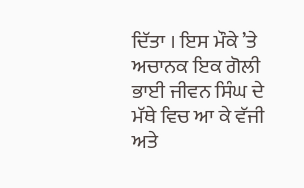ਦਿੱਤਾ । ਇਸ ਮੌਕੇ ’ਤੇ ਅਚਾਨਕ ਇਕ ਗੋਲੀ ਭਾਈ ਜੀਵਨ ਸਿੰਘ ਦੇ ਮੱਥੇ ਵਿਚ ਆ ਕੇ ਵੱਜੀ ਅਤੇ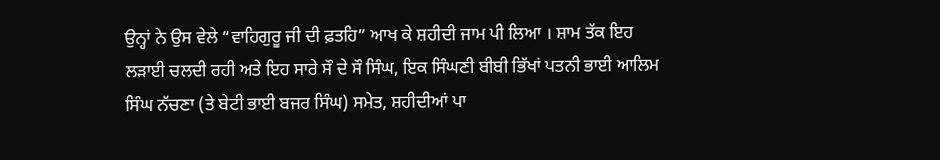ਉਨ੍ਹਾਂ ਨੇ ਉਸ ਵੇਲੇ “ਵਾਹਿਗੁਰੂ ਜੀ ਦੀ ਫ਼ਤਹਿ” ਆਖ ਕੇ ਸ਼ਹੀਦੀ ਜਾਮ ਪੀ ਲਿਆ । ਸ਼ਾਮ ਤੱਕ ਇਹ ਲੜਾਈ ਚਲਦੀ ਰਹੀ ਅਤੇ ਇਹ ਸਾਰੇ ਸੌ ਦੇ ਸੌ ਸਿੰਘ, ਇਕ ਸਿੰਘਣੀ ਬੀਬੀ ਭਿੱਖਾਂ ਪਤਨੀ ਭਾਈ ਆਲਿਮ ਸਿੰਘ ਨੱਚਣਾ (ਤੇ ਬੇਟੀ ਭਾਈ ਬਜਰ ਸਿੰਘ) ਸਮੇਤ, ਸ਼ਹੀਦੀਆਂ ਪਾ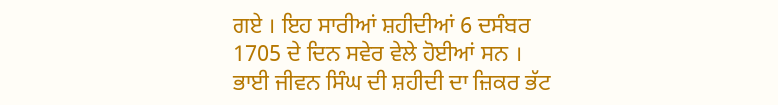ਗਏ । ਇਹ ਸਾਰੀਆਂ ਸ਼ਹੀਦੀਆਂ 6 ਦਸੰਬਰ 1705 ਦੇ ਦਿਨ ਸਵੇਰ ਵੇਲੇ ਹੋਈਆਂ ਸਨ ।
ਭਾਈ ਜੀਵਨ ਸਿੰਘ ਦੀ ਸ਼ਹੀਦੀ ਦਾ ਜ਼ਿਕਰ ਭੱਟ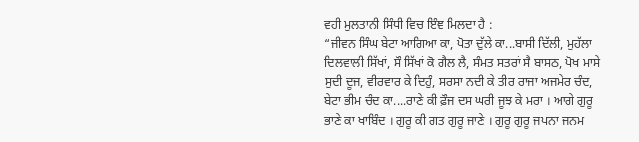ਵਹੀ ਮੁਲਤਾਨੀ ਸਿੰਧੀ ਵਿਚ ਇੰਞ ਮਿਲਦਾ ਹੈ :
“ਜੀਵਨ ਸਿੰਘ ਬੇਟਾ ਆਗਿਆ ਕਾ, ਪੋਤਾ ਦੁੱਲੇ ਕਾ...ਬਾਸੀ ਦਿੱਲੀ, ਮੁਹੱਲਾ ਦਿਲਵਾਲੀ ਸਿੱਖਾਂ, ਸੌ ਸਿੱਖਾਂ ਕੋ ਗੈਲ ਲੈ, ਸੰਮਤ ਸਤਰਾਂ ਸੈ ਬਾਸਠ, ਪੋਖ ਮਾਸੇ ਸੁਦੀ ਦੂਜ, ਵੀਰਵਾਰ ਕੇ ਦਿਹੁੰ, ਸਰਸਾ ਨਦੀ ਕੇ ਤੀਰ ਰਾਜਾ ਅਜਮੇਰ ਚੰਦ, ਬੇਟਾ ਭੀਮ ਚੰਦ ਕਾ....ਰਾਣੇ ਕੀ ਫ਼ੌਜ ਦਸ ਘਰੀ ਜੂਝ ਕੇ ਮਰਾ । ਆਗੇ ਗੁਰੂ ਭਾਣੇ ਕਾ ਖਾਬਿੰਦ । ਗੁਰੂ ਕੀ ਗਤ ਗੁਰੂ ਜਾਣੇ । ਗੁਰੂ ਗੁਰੂ ਜਪਨਾ ਜਨਮ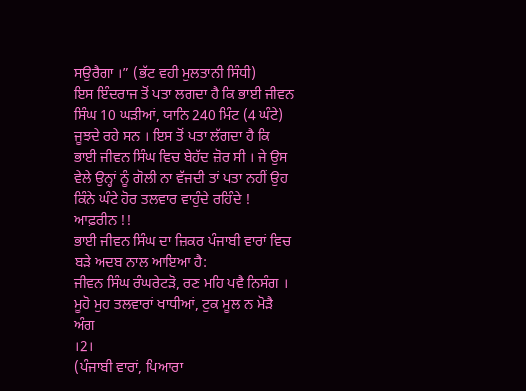ਸਉਰੈਗਾ ।” (ਭੱਟ ਵਹੀ ਮੁਲਤਾਨੀ ਸਿੰਧੀ)
ਇਸ ਇੰਦਰਾਜ ਤੋਂ ਪਤਾ ਲਗਦਾ ਹੈ ਕਿ ਭਾਈ ਜੀਵਨ ਸਿੰਘ 10 ਘੜੀਆਂ, ਯਾਨਿ 240 ਮਿੰਟ (4 ਘੰਟੇ) ਜੂਝਦੇ ਰਹੇ ਸਨ । ਇਸ ਤੋਂ ਪਤਾ ਲੱਗਦਾ ਹੈ ਕਿ ਭਾਈ ਜੀਵਨ ਸਿੰਘ ਵਿਚ ਬੇਹੱਦ ਜ਼ੋਰ ਸੀ । ਜੇ ਉਸ ਵੇਲੇ ਉਨ੍ਹਾਂ ਨੂੰ ਗੋਲੀ ਨਾ ਵੱਜਦੀ ਤਾਂ ਪਤਾ ਨਹੀਂ ਉਹ ਕਿੰਨੇ ਘੰਟੇ ਹੋਰ ਤਲਵਾਰ ਵਾਹੁੰਦੇ ਰਹਿੰਦੇ ! ਆਫ਼ਰੀਨ !!
ਭਾਈ ਜੀਵਨ ਸਿੰਘ ਦਾ ਜ਼ਿਕਰ ਪੰਜਾਬੀ ਵਾਰਾਂ ਵਿਚ ਬੜੇ ਅਦਬ ਨਾਲ ਆਇਆ ਹੈ:
ਜੀਵਨ ਸਿੰਘ ਰੰਘਰੇਟੜੋ, ਰਣ ਮਹਿ ਪਵੈ ਨਿਸੰਗ ।
ਮੂਹੋ ਮੁਹ ਤਲਵਾਰਾਂ ਖਾਧੀਆਂ, ਟੁਕ ਮੂਲ ਨ ਮੋੜੈ ਅੰਗ
।2।
(ਪੰਜਾਬੀ ਵਾਰਾਂ, ਪਿਆਰਾ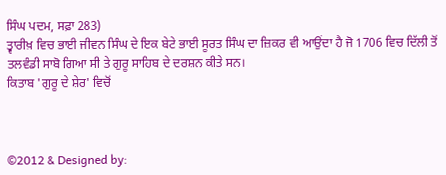ਸਿੰਘ ਪਦਮ, ਸਫ਼ਾ 283)
ਤ੍ਵਾਰੀਖ਼ ਵਿਚ ਭਾਈ ਜੀਵਨ ਸਿੰਘ ਦੇ ਇਕ ਬੇਟੇ ਭਾਈ ਸੂਰਤ ਸਿੰਘ ਦਾ ਜ਼ਿਕਰ ਵੀ ਆਉਂਦਾ ਹੈ ਜੋ 1706 ਵਿਚ ਦਿੱਲੀ ਤੋਂ ਤਲਵੰਡੀ ਸਾਬੋ ਗਿਆ ਸੀ ਤੇ ਗੁਰੂ ਸਾਹਿਬ ਦੇ ਦਰਸ਼ਨ ਕੀਤੇ ਸਨ।
ਕਿਤਾਬ 'ਗੁਰੂ ਦੇ ਸ਼ੇਰ' ਵਿਚੋਂ



©2012 & Designed by: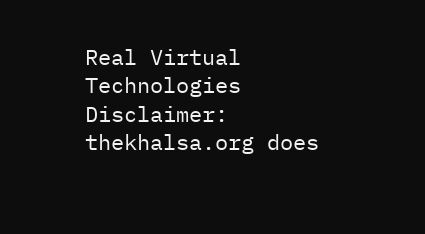Real Virtual Technologies
Disclaimer: thekhalsa.org does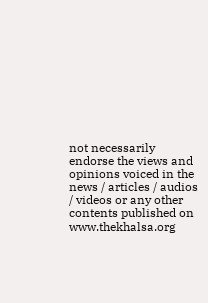not necessarily endorse the views and opinions voiced in the news / articles / audios / videos or any other contents published on www.thekhalsa.org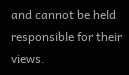and cannot be held responsible for their views.